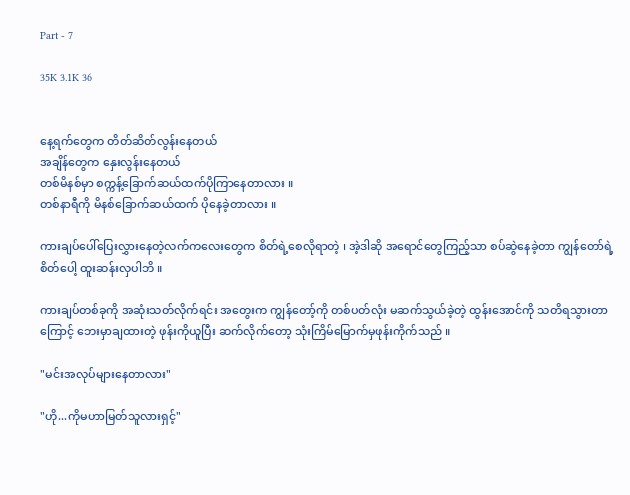Part - 7

35K 3.1K 36


နေ့ရက်တွေက တိတ်ဆိတ်လွန်းနေတယ်
အချိန်တွေက နှေးလွန်းနေတယ်
တစ်မိနစ်မှာ စက္ကန့်ခြောက်ဆယ်ထက်ပိုကြာနေတာလား ။
တစ်နာရီကို မိနစ်ခြောက်ဆယ်ထက် ပိုနေခဲ့တာလား ။

ကားချပ်ပေါ်ပြေးလွှားနေတဲ့လက်ကလေးတွေက စိတ်ရဲ့စေလိုရာတဲ့ ၊ အဲ့ဒါဆို အရောင်တွေကြည့်သာ စပ်ဆွဲနေခဲ့တာ ကျွန်တော်ရဲ့စိတ်ပေါ့ ထူးဆန်းလှပါဘိ ။

ကားချပ်တစ်ခုကို အဆုံးသတ်လိုက်ရင်း အတွေးက ကျွန်တော့်ကို တစ်ပတ်လုံး မဆက်သွယ်ခဲ့တဲ့ ထွန်းအောင်ကို သတိရသွားတာကြောင့် ဘေးမှာချထားတဲ့ ဖုန်းကိုယူပြီး ဆက်လိုက်တော့ သုံးကြိမ်မြောက်မှဖုန်းကိုက်သည် ။

"မင်းအလုပ်များနေတာလား"

"ဟို...ကိုမဟာမြတ်သူလားရှင့်"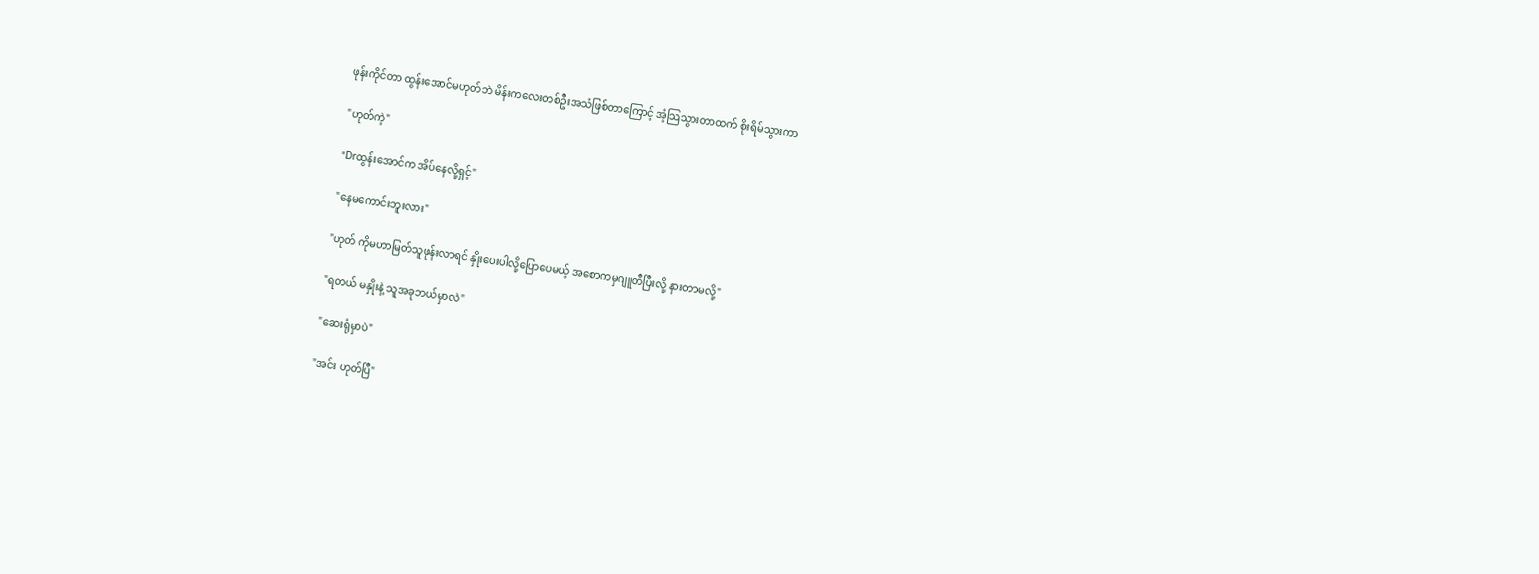ဖုန်းကိုင်တာ ထွန်းအောင်မဟုတ်ဘဲ မိန်းကလေးတစ်ဦးအသံဖြစ်တာကြောင့် အံ့သြသွားတာထက် စိုးရိမ်သွားကာ

"ဟုတ်ကဲ့"

"Drထွန်းအောင်က အိပ်နေလို့ရှင့်"

"နေမကောင်းဘူးလား"

"ဟုတ် ကိုမဟာမြတ်သူဖုန်းလာရင် နှိုးပေးပါလို့ပြောပေမယ့် အစောကမှဂျူတီပြီးလို့ နားတာမလို့"

"ရတယ် မနှိုးနဲ့ သူအခုဘယ်မှာလဲ"

"ဆေးရုံမှာပဲ"

"အင်း ဟုတ်ပြီ"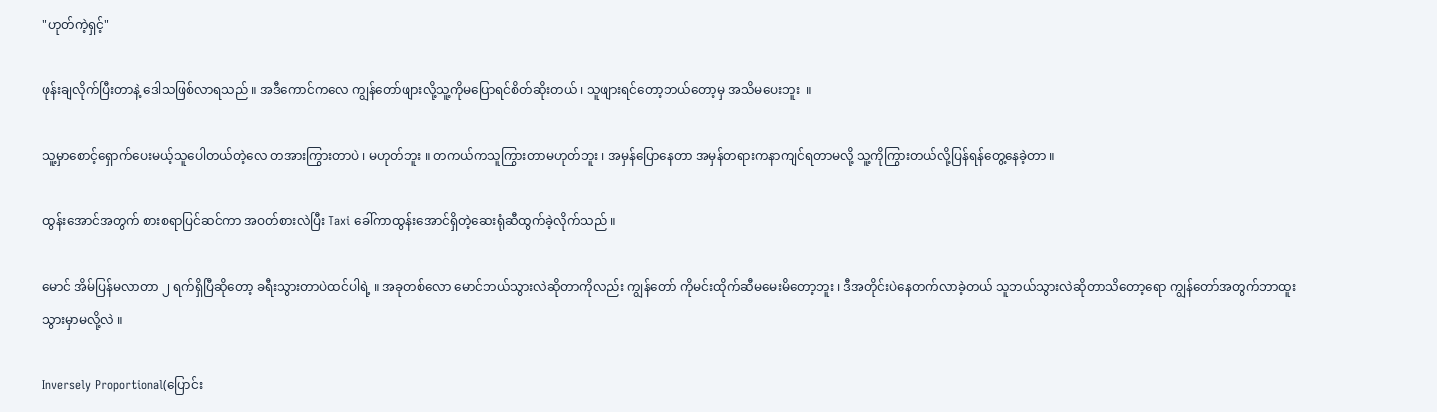"ဟုတ်ကဲ့ရှင့်"

ဖုန်းချလိုက်ပြီးတာနဲ့ ဒေါသဖြစ်လာရသည် ။ အဒီကောင်ကလေ ကျွန်တော်ဖျားလို့သူ့ကိုမပြောရင်စိတ်ဆိုးတယ် ၊ သူဖျားရင်တော့ဘယ်တော့မှ အသိမပေးဘူး  ။

သူ့မှာစောင့်ရှောက်ပေးမယ့်သူပေါတယ်တဲ့လေ တအားကြွားတာပဲ ၊ မဟုတ်ဘူး ။ တကယ်ကသူကြွားတာမဟုတ်ဘူး ၊ အမှန်ပြောနေတာ အမှန်တရားကနာကျင်ရတာမလို့ သူ့ကိုကြွားတယ်လို့ပြန်ရန်တွေ့နေခဲ့တာ ။

ထွန်းအောင်အတွက် စားစရာပြင်ဆင်ကာ အဝတ်စားလဲပြီး Taxi ခေါ်ကာထွန်းအောင်ရှိတဲ့ဆေးရုံဆီထွက်ခဲ့လိုက်သည် ။

မောင် အိမ်ပြန်မလာတာ ၂ ရက်ရှိပြီဆိုတော့ ခရီးသွားတာပဲထင်ပါရဲ့ ။ အခုတစ်လော မောင်ဘယ်သွားလဲဆိုတာကိုလည်း ကျွန်တော် ကိုမင်းထိုက်ဆီမမေးမိတော့ဘူး ၊ ဒီအတိုင်းပဲနေတက်လာခဲ့တယ် သူဘယ်သွားလဲဆိုတာသိတော့ရော ကျွန်တော်အတွက်ဘာထူးသွားမှာမလို့လဲ ။

Inversely Proportional(ပြောင်း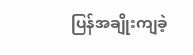ပြန်အချိုးကျခဲ့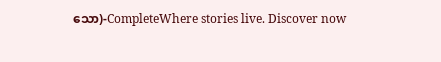သော)-CompleteWhere stories live. Discover now